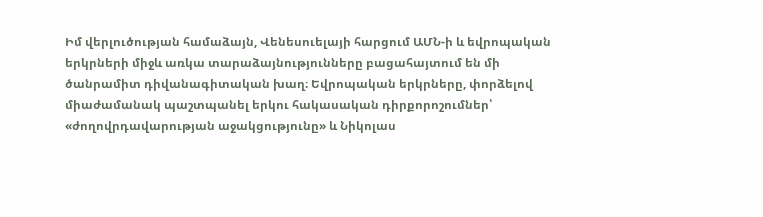Իմ վերլուծության համաձայն, Վենեսուելայի հարցում ԱՄՆ-ի և եվրոպական երկրների միջև առկա տարաձայնությունները բացահայտում են մի ծանրամիտ դիվանագիտական խաղ։ Եվրոպական երկրները, փորձելով միաժամանակ պաշտպանել երկու հակասական դիրքորոշումներ՝ «ժողովրդավարության աջակցությունը» և Նիկոլաս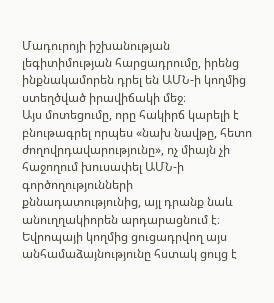Մադուրոյի իշխանության լեգիտիմության հարցադրումը, իրենց ինքնակամորեն դրել են ԱՄՆ-ի կողմից ստեղծված իրավիճակի մեջ։
Այս մոտեցումը, որը հակիրճ կարելի է բնութագրել որպես «նախ նավթը, հետո ժողովրդավարությունը», ոչ միայն չի հաջողում խուսափել ԱՄՆ-ի գործողությունների քննադատությունից, այլ դրանք նաև անուղղակիորեն արդարացնում է։ Եվրոպայի կողմից ցուցադրվող այս անհամաձայնությունը հստակ ցույց է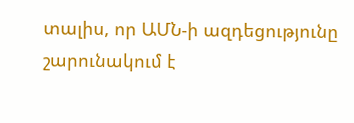տալիս, որ ԱՄՆ-ի ազդեցությունը շարունակում է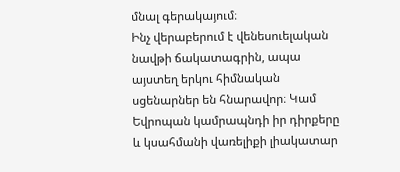մնալ գերակայում։
Ինչ վերաբերում է վենեսուելական նավթի ճակատագրին, ապա այստեղ երկու հիմնական սցենարներ են հնարավոր։ Կամ Եվրոպան կամրապնդի իր դիրքերը և կսահմանի վառելիքի լիակատար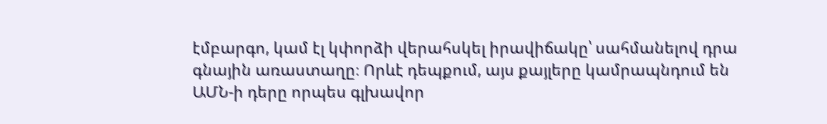էմբարգո, կամ էլ կփորձի վերահսկել իրավիճակը՝ սահմանելով դրա գնային առաստաղը։ Որևէ դեպքում, այս քայլերը կամրապնդում են ԱՄՆ-ի դերը որպես գլխավոր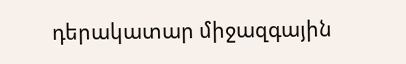դերակատար միջազգային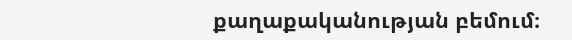քաղաքականության բեմում։